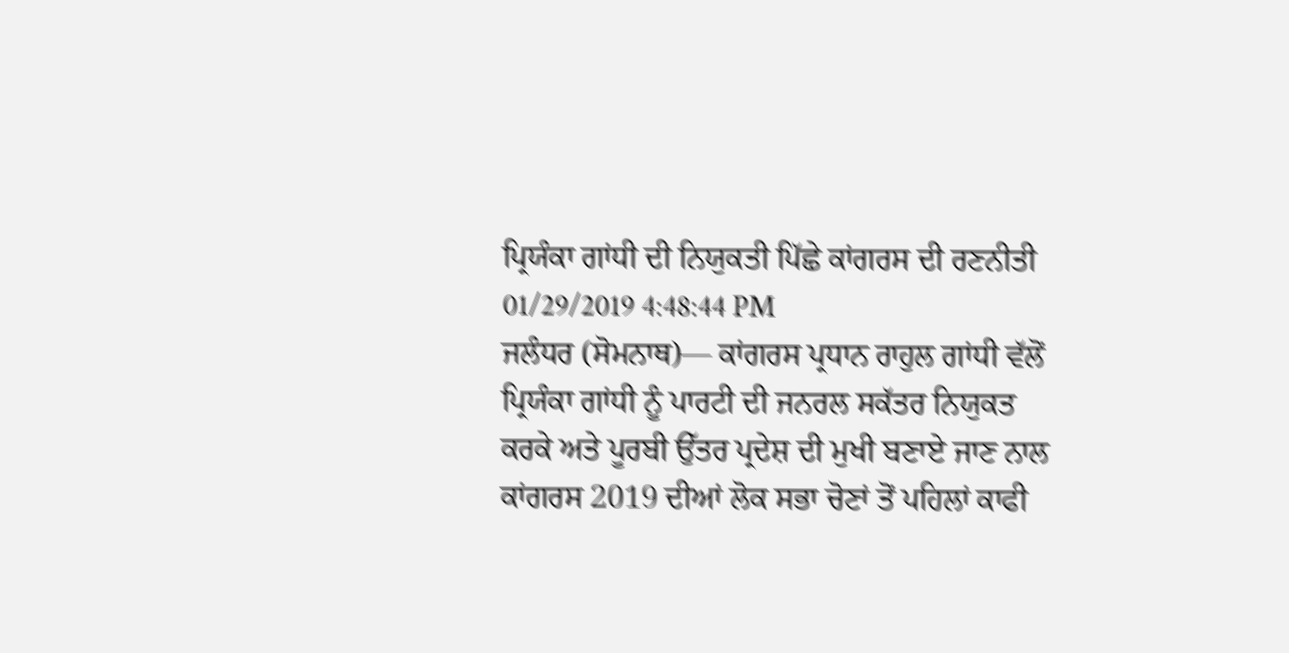ਪ੍ਰਿਯੰਕਾ ਗਾਂਧੀ ਦੀ ਨਿਯੁਕਤੀ ਪਿੱਛੇ ਕਾਂਗਰਸ ਦੀ ਰਣਨੀਤੀ
01/29/2019 4:48:44 PM
ਜਲੰਧਰ (ਸੋਮਨਾਥ)— ਕਾਂਗਰਸ ਪ੍ਰਧਾਨ ਰਾਹੁਲ ਗਾਂਧੀ ਵੱਲੋਂ ਪ੍ਰਿਯੰਕਾ ਗਾਂਧੀ ਨੂੰ ਪਾਰਟੀ ਦੀ ਜਨਰਲ ਸਕੱਤਰ ਨਿਯੁਕਤ ਕਰਕੇ ਅਤੇ ਪੂਰਬੀ ਉੱਤਰ ਪ੍ਰਦੇਸ਼ ਦੀ ਮੁਖੀ ਬਣਾਏ ਜਾਣ ਨਾਲ ਕਾਂਗਰਸ 2019 ਦੀਆਂ ਲੋਕ ਸਭਾ ਚੋਣਾਂ ਤੋਂ ਪਹਿਲਾਂ ਕਾਫੀ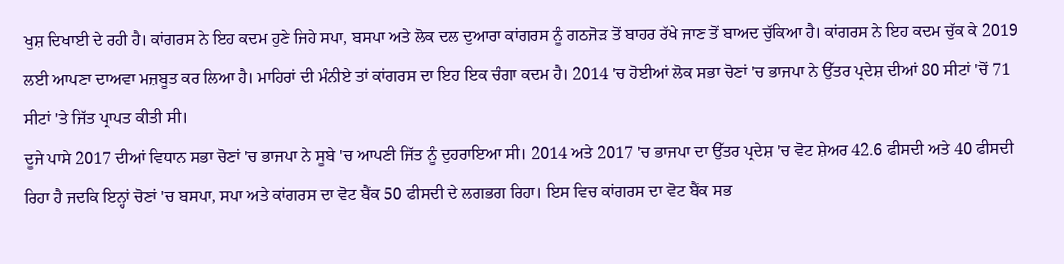ਖੁਸ਼ ਦਿਖਾਈ ਦੇ ਰਹੀ ਹੈ। ਕਾਂਗਰਸ ਨੇ ਇਹ ਕਦਮ ਹੁਣੇ ਜਿਹੇ ਸਪਾ, ਬਸਪਾ ਅਤੇ ਲੋਕ ਦਲ ਦੁਆਰਾ ਕਾਂਗਰਸ ਨੂੰ ਗਠਜੋੜ ਤੋਂ ਬਾਹਰ ਰੱਖੇ ਜਾਣ ਤੋਂ ਬਾਅਦ ਚੁੱਕਿਆ ਹੈ। ਕਾਂਗਰਸ ਨੇ ਇਹ ਕਦਮ ਚੁੱਕ ਕੇ 2019 ਲਈ ਆਪਣਾ ਦਾਅਵਾ ਮਜ਼ਬੂਤ ਕਰ ਲਿਆ ਹੈ। ਮਾਹਿਰਾਂ ਦੀ ਮੰਨੀਏ ਤਾਂ ਕਾਂਗਰਸ ਦਾ ਇਹ ਇਕ ਚੰਗਾ ਕਦਮ ਹੈ। 2014 'ਚ ਹੋਈਆਂ ਲੋਕ ਸਭਾ ਚੋਣਾਂ 'ਚ ਭਾਜਪਾ ਨੇ ਉੱਤਰ ਪ੍ਰਦੇਸ਼ ਦੀਆਂ 80 ਸੀਟਾਂ 'ਚੋਂ 71 ਸੀਟਾਂ 'ਤੇ ਜਿੱਤ ਪ੍ਰਾਪਤ ਕੀਤੀ ਸੀ।
ਦੂਜੇ ਪਾਸੇ 2017 ਦੀਆਂ ਵਿਧਾਨ ਸਭਾ ਚੋਣਾਂ 'ਚ ਭਾਜਪਾ ਨੇ ਸੂਬੇ 'ਚ ਆਪਣੀ ਜਿੱਤ ਨੂੰ ਦੁਹਰਾਇਆ ਸੀ। 2014 ਅਤੇ 2017 'ਚ ਭਾਜਪਾ ਦਾ ਉੱਤਰ ਪ੍ਰਦੇਸ਼ 'ਚ ਵੋਟ ਸ਼ੇਅਰ 42.6 ਫੀਸਦੀ ਅਤੇ 40 ਫੀਸਦੀ ਰਿਹਾ ਹੈ ਜਦਕਿ ਇਨ੍ਹਾਂ ਚੋਣਾਂ 'ਚ ਬਸਪਾ, ਸਪਾ ਅਤੇ ਕਾਂਗਰਸ ਦਾ ਵੋਟ ਬੈਂਕ 50 ਫੀਸਦੀ ਦੇ ਲਗਭਗ ਰਿਹਾ। ਇਸ ਵਿਚ ਕਾਂਗਰਸ ਦਾ ਵੋਟ ਬੈਂਕ ਸਭ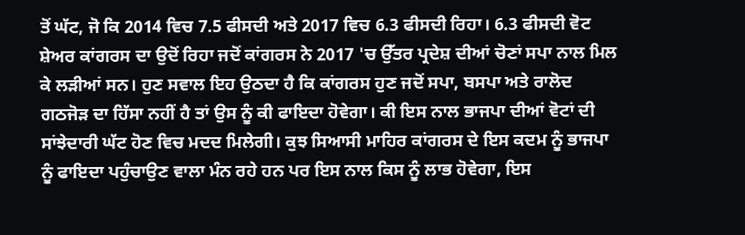ਤੋਂ ਘੱਟ, ਜੋ ਕਿ 2014 ਵਿਚ 7.5 ਫੀਸਦੀ ਅਤੇ 2017 ਵਿਚ 6.3 ਫੀਸਦੀ ਰਿਹਾ। 6.3 ਫੀਸਦੀ ਵੋਟ ਸ਼ੇਅਰ ਕਾਂਗਰਸ ਦਾ ਉਦੋਂ ਰਿਹਾ ਜਦੋਂ ਕਾਂਗਰਸ ਨੇ 2017 'ਚ ਉੱਤਰ ਪ੍ਰਦੇਸ਼ ਦੀਆਂ ਚੋਣਾਂ ਸਪਾ ਨਾਲ ਮਿਲ ਕੇ ਲੜੀਆਂ ਸਨ। ਹੁਣ ਸਵਾਲ ਇਹ ਉਠਦਾ ਹੈ ਕਿ ਕਾਂਗਰਸ ਹੁਣ ਜਦੋਂ ਸਪਾ, ਬਸਪਾ ਅਤੇ ਰਾਲੋਦ ਗਠਜੋੜ ਦਾ ਹਿੱਸਾ ਨਹੀਂ ਹੈ ਤਾਂ ਉਸ ਨੂੰ ਕੀ ਫਾਇਦਾ ਹੋਵੇਗਾ। ਕੀ ਇਸ ਨਾਲ ਭਾਜਪਾ ਦੀਆਂ ਵੋਟਾਂ ਦੀ ਸਾਂਝੇਦਾਰੀ ਘੱਟ ਹੋਣ ਵਿਚ ਮਦਦ ਮਿਲੇਗੀ। ਕੁਝ ਸਿਆਸੀ ਮਾਹਿਰ ਕਾਂਗਰਸ ਦੇ ਇਸ ਕਦਮ ਨੂੰ ਭਾਜਪਾ ਨੂੰ ਫਾਇਦਾ ਪਹੁੰਚਾਉਣ ਵਾਲਾ ਮੰਨ ਰਹੇ ਹਨ ਪਰ ਇਸ ਨਾਲ ਕਿਸ ਨੂੰ ਲਾਭ ਹੋਵੇਗਾ, ਇਸ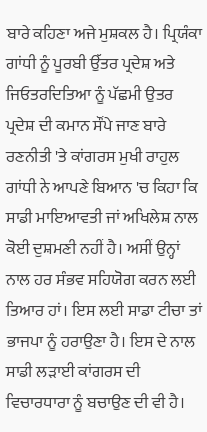ਬਾਰੇ ਕਹਿਣਾ ਅਜੇ ਮੁਸ਼ਕਲ ਹੈ। ਪ੍ਰਿਯੰਕਾ ਗਾਂਧੀ ਨੂੰ ਪੂਰਬੀ ਉੱਤਰ ਪ੍ਰਦੇਸ਼ ਅਤੇ ਜਿਓਤਰਦਿਤਿਆ ਨੂੰ ਪੱਛਮੀ ਉਤਰ ਪ੍ਰਦੇਸ਼ ਦੀ ਕਮਾਨ ਸੌਂਪੇ ਜਾਣ ਬਾਰੇ ਰਣਨੀਤੀ 'ਤੇ ਕਾਂਗਰਸ ਮੁਖੀ ਰਾਹੁਲ ਗਾਂਧੀ ਨੇ ਆਪਣੇ ਬਿਆਨ 'ਚ ਕਿਹਾ ਕਿ ਸਾਡੀ ਮਾਇਆਵਤੀ ਜਾਂ ਅਖਿਲੇਸ਼ ਨਾਲ ਕੋਈ ਦੁਸ਼ਮਣੀ ਨਹੀਂ ਹੈ। ਅਸੀਂ ਉਨ੍ਹਾਂ ਨਾਲ ਹਰ ਸੰਭਵ ਸਹਿਯੋਗ ਕਰਨ ਲਈ ਤਿਆਰ ਹਾਂ। ਇਸ ਲਈ ਸਾਡਾ ਟੀਚਾ ਤਾਂ ਭਾਜਪਾ ਨੂੰ ਹਰਾਉਣਾ ਹੈ। ਇਸ ਦੇ ਨਾਲ ਸਾਡੀ ਲੜਾਈ ਕਾਂਗਰਸ ਦੀ ਵਿਚਾਰਧਾਰਾ ਨੂੰ ਬਚਾਉਣ ਦੀ ਵੀ ਹੈ।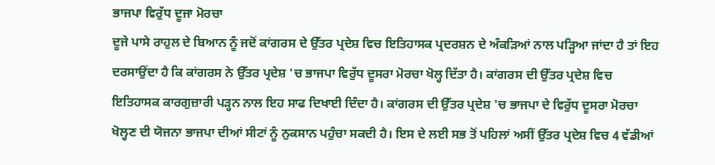ਭਾਜਪਾ ਵਿਰੁੱਧ ਦੂਜਾ ਮੋਰਚਾ
ਦੂਜੇ ਪਾਸੇ ਰਾਹੁਲ ਦੇ ਬਿਆਨ ਨੂੰ ਜਦੋਂ ਕਾਂਗਰਸ ਦੇ ਉੱਤਰ ਪ੍ਰਦੇਸ਼ ਵਿਚ ਇਤਿਹਾਸਕ ਪ੍ਰਦਰਸ਼ਨ ਦੇ ਅੰਕੜਿਆਂ ਨਾਲ ਪੜ੍ਹਿਆ ਜਾਂਦਾ ਹੈ ਤਾਂ ਇਹ ਦਰਸਾਉਂਦਾ ਹੈ ਕਿ ਕਾਂਗਰਸ ਨੇ ਉੱਤਰ ਪ੍ਰਦੇਸ਼ 'ਚ ਭਾਜਪਾ ਵਿਰੁੱਧ ਦੂਸਰਾ ਮੋਰਚਾ ਖੋਲ੍ਹ ਦਿੱਤਾ ਹੈ। ਕਾਂਗਰਸ ਦੀ ਉੱਤਰ ਪ੍ਰਦੇਸ਼ ਵਿਚ ਇਤਿਹਾਸਕ ਕਾਰਗੁਜ਼ਾਰੀ ਪੜ੍ਹਨ ਨਾਲ ਇਹ ਸਾਫ ਦਿਖਾਈ ਦਿੰਦਾ ਹੈ। ਕਾਂਗਰਸ ਦੀ ਉੱਤਰ ਪ੍ਰਦੇਸ਼ 'ਚ ਭਾਜਪਾ ਦੇ ਵਿਰੁੱਧ ਦੂਸਰਾ ਮੋਰਚਾ ਖੋਲ੍ਹਣ ਦੀ ਯੋਜਨਾ ਭਾਜਪਾ ਦੀਆਂ ਸੀਟਾਂ ਨੂੰ ਨੁਕਸਾਨ ਪਹੁੰਚਾ ਸਕਦੀ ਹੈ। ਇਸ ਦੇ ਲਈ ਸਭ ਤੋਂ ਪਹਿਲਾਂ ਅਸੀਂ ਉੱਤਰ ਪ੍ਰਦੇਸ਼ ਵਿਚ 4 ਵੱਡੀਆਂ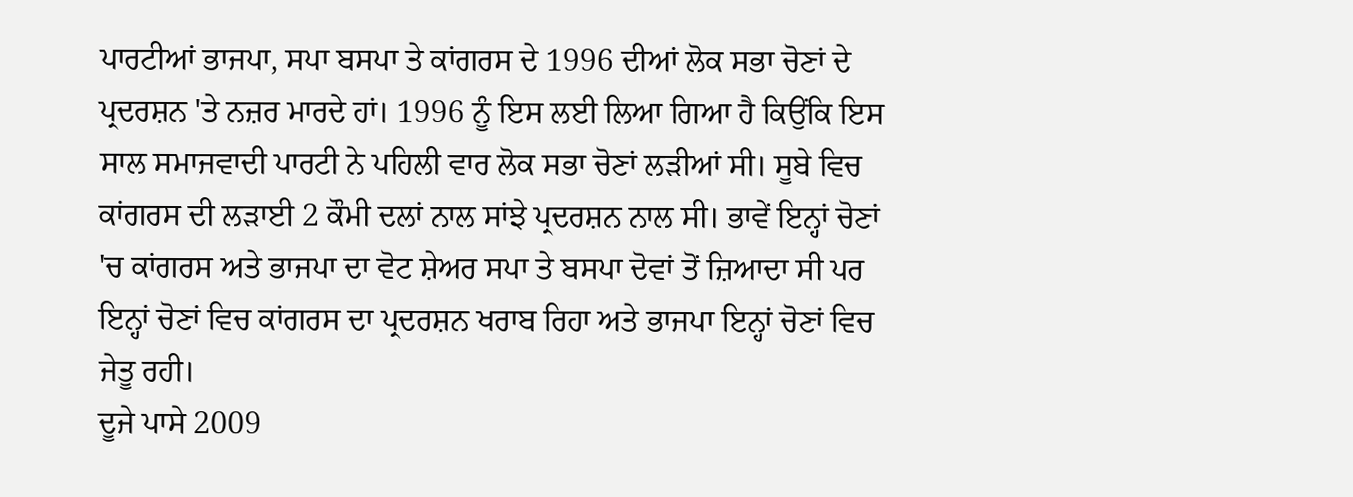ਪਾਰਟੀਆਂ ਭਾਜਪਾ, ਸਪਾ ਬਸਪਾ ਤੇ ਕਾਂਗਰਸ ਦੇ 1996 ਦੀਆਂ ਲੋਕ ਸਭਾ ਚੋਣਾਂ ਦੇ ਪ੍ਰਦਰਸ਼ਨ 'ਤੇ ਨਜ਼ਰ ਮਾਰਦੇ ਹਾਂ। 1996 ਨੂੰ ਇਸ ਲਈ ਲਿਆ ਗਿਆ ਹੈ ਕਿਉਂਕਿ ਇਸ ਸਾਲ ਸਮਾਜਵਾਦੀ ਪਾਰਟੀ ਨੇ ਪਹਿਲੀ ਵਾਰ ਲੋਕ ਸਭਾ ਚੋਣਾਂ ਲੜੀਆਂ ਸੀ। ਸੂਬੇ ਵਿਚ ਕਾਂਗਰਸ ਦੀ ਲੜਾਈ 2 ਕੌਮੀ ਦਲਾਂ ਨਾਲ ਸਾਂਝੇ ਪ੍ਰਦਰਸ਼ਨ ਨਾਲ ਸੀ। ਭਾਵੇਂ ਇਨ੍ਹਾਂ ਚੋਣਾਂ 'ਚ ਕਾਂਗਰਸ ਅਤੇ ਭਾਜਪਾ ਦਾ ਵੋਟ ਸ਼ੇਅਰ ਸਪਾ ਤੇ ਬਸਪਾ ਦੋਵਾਂ ਤੋਂ ਜ਼ਿਆਦਾ ਸੀ ਪਰ ਇਨ੍ਹਾਂ ਚੋਣਾਂ ਵਿਚ ਕਾਂਗਰਸ ਦਾ ਪ੍ਰਦਰਸ਼ਨ ਖਰਾਬ ਰਿਹਾ ਅਤੇ ਭਾਜਪਾ ਇਨ੍ਹਾਂ ਚੋਣਾਂ ਵਿਚ ਜੇਤੂ ਰਹੀ।
ਦੂਜੇ ਪਾਸੇ 2009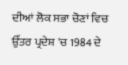ਦੀਆਂ ਲੋਕ ਸਭਾ ਚੋਣਾਂ ਵਿਚ ਉੱਤਰ ਪ੍ਰਦੇਸ਼ 'ਚ 1984 ਦੇ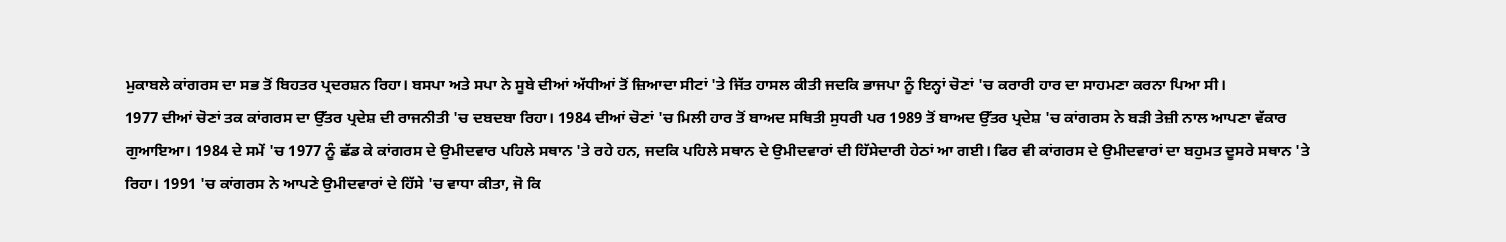ਮੁਕਾਬਲੇ ਕਾਂਗਰਸ ਦਾ ਸਭ ਤੋਂ ਬਿਹਤਰ ਪ੍ਰਦਰਸ਼ਨ ਰਿਹਾ। ਬਸਪਾ ਅਤੇ ਸਪਾ ਨੇ ਸੂਬੇ ਦੀਆਂ ਅੱਧੀਆਂ ਤੋਂ ਜ਼ਿਆਦਾ ਸੀਟਾਂ 'ਤੇ ਜਿੱਤ ਹਾਸਲ ਕੀਤੀ ਜਦਕਿ ਭਾਜਪਾ ਨੂੰ ਇਨ੍ਹਾਂ ਚੋਣਾਂ 'ਚ ਕਰਾਰੀ ਹਾਰ ਦਾ ਸਾਹਮਣਾ ਕਰਨਾ ਪਿਆ ਸੀ।
1977 ਦੀਆਂ ਚੋਣਾਂ ਤਕ ਕਾਂਗਰਸ ਦਾ ਉੱਤਰ ਪ੍ਰਦੇਸ਼ ਦੀ ਰਾਜਨੀਤੀ 'ਚ ਦਬਦਬਾ ਰਿਹਾ। 1984 ਦੀਆਂ ਚੋਣਾਂ 'ਚ ਮਿਲੀ ਹਾਰ ਤੋਂ ਬਾਅਦ ਸਥਿਤੀ ਸੁਧਰੀ ਪਰ 1989 ਤੋਂ ਬਾਅਦ ਉੱਤਰ ਪ੍ਰਦੇਸ਼ 'ਚ ਕਾਂਗਰਸ ਨੇ ਬੜੀ ਤੇਜ਼ੀ ਨਾਲ ਆਪਣਾ ਵੱਕਾਰ ਗੁਆਇਆ। 1984 ਦੇ ਸਮੇਂ 'ਚ 1977 ਨੂੰ ਛੱਡ ਕੇ ਕਾਂਗਰਸ ਦੇ ਉਮੀਦਵਾਰ ਪਹਿਲੇ ਸਥਾਨ 'ਤੇ ਰਹੇ ਹਨ, ਜਦਕਿ ਪਹਿਲੇ ਸਥਾਨ ਦੇ ਉਮੀਦਵਾਰਾਂ ਦੀ ਹਿੱਸੇਦਾਰੀ ਹੇਠਾਂ ਆ ਗਈ। ਫਿਰ ਵੀ ਕਾਂਗਰਸ ਦੇ ਉਮੀਦਵਾਰਾਂ ਦਾ ਬਹੁਮਤ ਦੂਸਰੇ ਸਥਾਨ 'ਤੇ ਰਿਹਾ। 1991 'ਚ ਕਾਂਗਰਸ ਨੇ ਆਪਣੇ ਉਮੀਦਵਾਰਾਂ ਦੇ ਹਿੱਸੇ 'ਚ ਵਾਧਾ ਕੀਤਾ, ਜੋ ਕਿ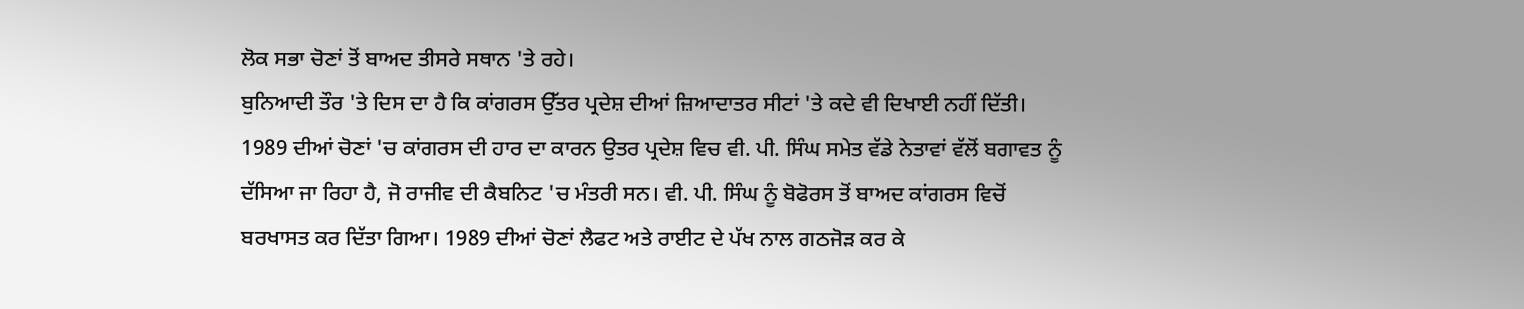ਲੋਕ ਸਭਾ ਚੋਣਾਂ ਤੋਂ ਬਾਅਦ ਤੀਸਰੇ ਸਥਾਨ 'ਤੇ ਰਹੇ।
ਬੁਨਿਆਦੀ ਤੌਰ 'ਤੇ ਦਿਸ ਦਾ ਹੈ ਕਿ ਕਾਂਗਰਸ ਉੱਤਰ ਪ੍ਰਦੇਸ਼ ਦੀਆਂ ਜ਼ਿਆਦਾਤਰ ਸੀਟਾਂ 'ਤੇ ਕਦੇ ਵੀ ਦਿਖਾਈ ਨਹੀਂ ਦਿੱਤੀ। 1989 ਦੀਆਂ ਚੋਣਾਂ 'ਚ ਕਾਂਗਰਸ ਦੀ ਹਾਰ ਦਾ ਕਾਰਨ ਉਤਰ ਪ੍ਰਦੇਸ਼ ਵਿਚ ਵੀ. ਪੀ. ਸਿੰਘ ਸਮੇਤ ਵੱਡੇ ਨੇਤਾਵਾਂ ਵੱਲੋਂ ਬਗਾਵਤ ਨੂੰ ਦੱਸਿਆ ਜਾ ਰਿਹਾ ਹੈ, ਜੋ ਰਾਜੀਵ ਦੀ ਕੈਬਨਿਟ 'ਚ ਮੰਤਰੀ ਸਨ। ਵੀ. ਪੀ. ਸਿੰਘ ਨੂੰ ਬੋਫੋਰਸ ਤੋਂ ਬਾਅਦ ਕਾਂਗਰਸ ਵਿਚੋਂ ਬਰਖਾਸਤ ਕਰ ਦਿੱਤਾ ਗਿਆ। 1989 ਦੀਆਂ ਚੋਣਾਂ ਲੈਫਟ ਅਤੇ ਰਾਈਟ ਦੇ ਪੱਖ ਨਾਲ ਗਠਜੋੜ ਕਰ ਕੇ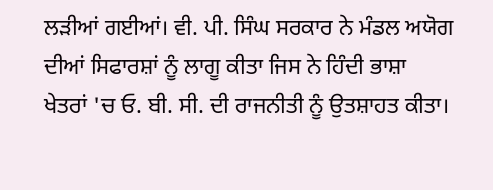ਲੜੀਆਂ ਗਈਆਂ। ਵੀ. ਪੀ. ਸਿੰਘ ਸਰਕਾਰ ਨੇ ਮੰਡਲ ਅਯੋਗ ਦੀਆਂ ਸਿਫਾਰਸ਼ਾਂ ਨੂੰ ਲਾਗੂ ਕੀਤਾ ਜਿਸ ਨੇ ਹਿੰਦੀ ਭਾਸ਼ਾ ਖੇਤਰਾਂ 'ਚ ਓ. ਬੀ. ਸੀ. ਦੀ ਰਾਜਨੀਤੀ ਨੂੰ ਉਤਸ਼ਾਹਤ ਕੀਤਾ।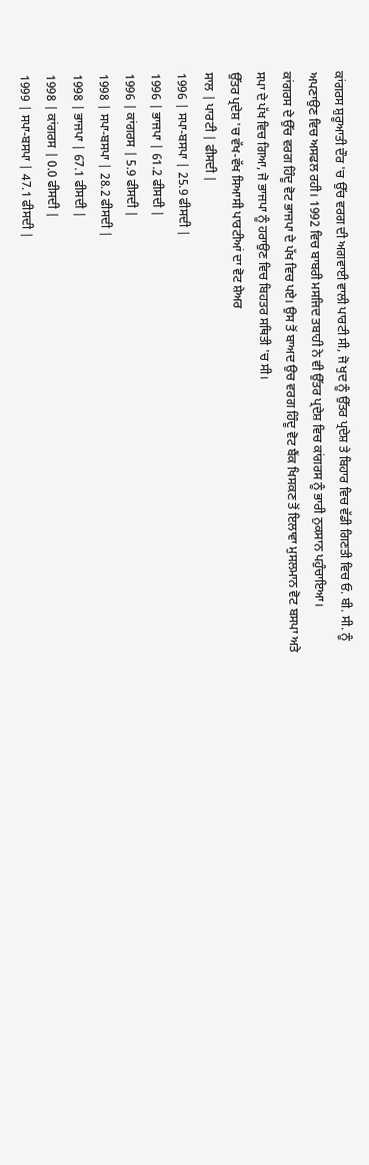ਕਾਂਗਰਸ ਸ਼ੁਰੂਆਤੀ ਦੌਰ 'ਚ ਉੱਚ ਵਰਗ ਦੀ ਅਗਵਾਈ ਵਾਲੀ ਪਾਰਟੀ ਸੀ, ਜੋ ਖੁਦ ਨੂੰ ਉੱਤਰ ਪ੍ਰਦੇਸ਼ ਤੇ ਬਿਹਾਰ ਵਿਚ ਵੱਡੀ ਗਿਣਤੀ ਵਿਚ ਓ. ਬੀ. ਸੀ. ਨੂੰ ਅਪਣਾਉਣ ਵਿਚ ਅਸਫਲ ਰਹੀ। 1992 ਵਿਚ ਬਾਬਰੀ ਮਸਜਿਦ ਤਬਾਹੀ ਨੇ ਵੀ ਉੱਤਰ ਪ੍ਰਦੇਸ਼ ਵਿਚ ਕਾਂਗਰਸ ਨੂੰ ਭਾਰੀ ਨੁਕਸਾਨ ਪਹੁੰਚਾਇਆ।
ਕਾਂਗਰਸ ਦੇ ਉੱਚ ਵਰਗ ਹਿੰਦੂ ਵੋਟ ਭਾਜਪਾ ਦੇ ਪੱਖ ਵਿਚ ਪਏ। ਉਸ ਤੋਂ ਬਾਅਦ ਉਚ ਵਰਗ ਹਿੰਦੂ ਵੋਟ ਬੈਂਕ ਖਿਸਕਣ ਤੋਂ ਇਲਾਵਾ ਮੁਸਲਮਾਨ ਵੋਟ ਬਸਪਾ ਅਤੇ ਸਪਾ ਦੇ ਪੱਖ ਵਿਚ ਗਿਆ, ਜੋ ਭਾਜਪਾ ਨੂੰ ਹਰਾਉਣ ਵਿਚ ਬਿਹਤਰ ਸਥਿਤੀ 'ਚ ਸੀ।
ਉੱਤਰ ਪ੍ਰਦੇਸ਼ 'ਚ ਵੱਖ-ਵੱਖ ਸਿਆਸੀ ਪਾਰਟੀਆਂ ਦਾ ਵੋਟ ਸ਼ੇਅਰ
ਸਾਲ | ਪਾਰਟੀ | ਫੀਸਦੀ |
1996 | ਸਪਾ-ਬਸਪਾ | 25.9 ਫੀਸਦੀ |
1996 | ਭਾਜਪਾ | 61.2 ਫੀਸਦੀ |
1996 | ਕਾਂਗਰਸ | 5.9 ਫੀਸਦੀ |
1998 | ਸਪਾ-ਬਸਪਾ | 28.2 ਫੀਸਦੀ |
1998 | ਭਾਜਪਾ | 67.1 ਫੀਸਦੀ |
1998 | ਕਾਂਗਰਸ | 0.0 ਫੀਸਦੀ |
1999 | ਸਪਾ-ਬਸਪਾ | 47.1 ਫੀਸਦੀ |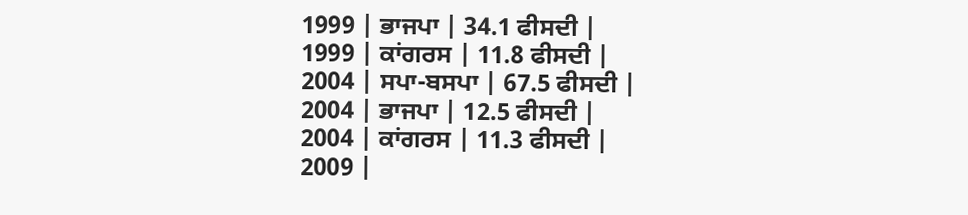1999 | ਭਾਜਪਾ | 34.1 ਫੀਸਦੀ |
1999 | ਕਾਂਗਰਸ | 11.8 ਫੀਸਦੀ |
2004 | ਸਪਾ-ਬਸਪਾ | 67.5 ਫੀਸਦੀ |
2004 | ਭਾਜਪਾ | 12.5 ਫੀਸਦੀ |
2004 | ਕਾਂਗਰਸ | 11.3 ਫੀਸਦੀ |
2009 |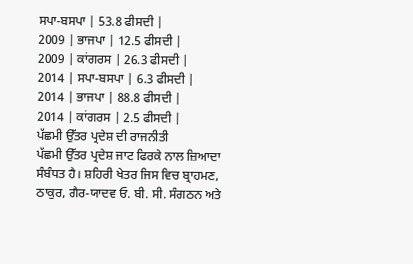ਸਪਾ-ਬਸਪਾ | 53.8 ਫੀਸਦੀ |
2009 | ਭਾਜਪਾ | 12.5 ਫੀਸਦੀ |
2009 | ਕਾਂਗਰਸ | 26.3 ਫੀਸਦੀ |
2014 | ਸਪਾ-ਬਸਪਾ | 6.3 ਫੀਸਦੀ |
2014 | ਭਾਜਪਾ | 88.8 ਫੀਸਦੀ |
2014 | ਕਾਂਗਰਸ | 2.5 ਫੀਸਦੀ |
ਪੱਛਮੀ ਉੱਤਰ ਪ੍ਰਦੇਸ਼ ਦੀ ਰਾਜਨੀਤੀ
ਪੱਛਮੀ ਉੱਤਰ ਪ੍ਰਦੇਸ਼ ਜਾਟ ਫਿਰਕੇ ਨਾਲ ਜ਼ਿਆਦਾ ਸੰਬੰਧਤ ਹੈ। ਸ਼ਹਿਰੀ ਖੇਤਰ ਜਿਸ ਵਿਚ ਬ੍ਰਾਹਮਣ, ਠਾਕੁਰ, ਗੈਰ-ਯਾਦਵ ਓ. ਬੀ. ਸੀ. ਸੰਗਠਨ ਅਤੇ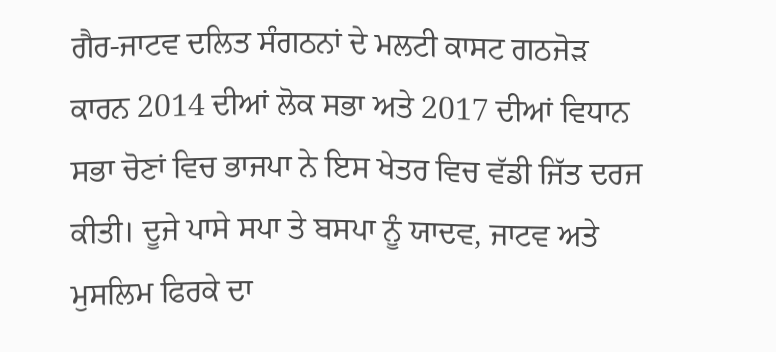ਗੈਰ-ਜਾਟਵ ਦਲਿਤ ਸੰਗਠਨਾਂ ਦੇ ਮਲਟੀ ਕਾਸਟ ਗਠਜੋੜ ਕਾਰਨ 2014 ਦੀਆਂ ਲੋਕ ਸਭਾ ਅਤੇ 2017 ਦੀਆਂ ਵਿਧਾਨ ਸਭਾ ਚੋਣਾਂ ਵਿਚ ਭਾਜਪਾ ਨੇ ਇਸ ਖੇਤਰ ਵਿਚ ਵੱਡੀ ਜਿੱਤ ਦਰਜ ਕੀਤੀ। ਦੂਜੇ ਪਾਸੇ ਸਪਾ ਤੇ ਬਸਪਾ ਨੂੰ ਯਾਦਵ, ਜਾਟਵ ਅਤੇ ਮੁਸਲਿਮ ਫਿਰਕੇ ਦਾ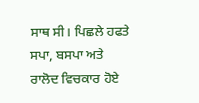ਸਾਥ ਸੀ। ਪਿਛਲੇ ਹਫਤੇ ਸਪਾ, ਬਸਪਾ ਅਤੇ ਰਾਲੋਦ ਵਿਚਕਾਰ ਹੋਏ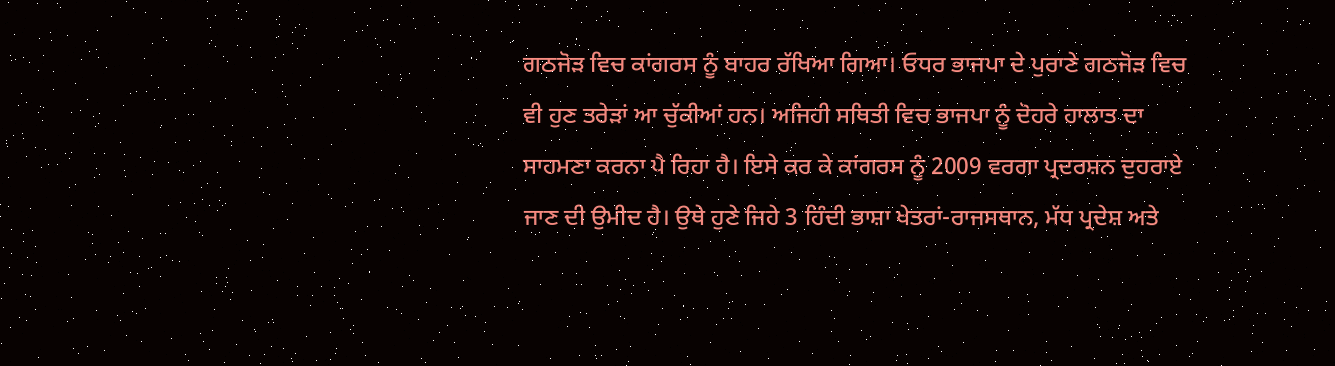ਗਠਜੋੜ ਵਿਚ ਕਾਂਗਰਸ ਨੂੰ ਬਾਹਰ ਰੱਖਿਆ ਗਿਆ। ਓਧਰ ਭਾਜਪਾ ਦੇ ਪੁਰਾਣੇ ਗਠਜੋੜ ਵਿਚ ਵੀ ਹੁਣ ਤਰੇੜਾਂ ਆ ਚੁੱਕੀਆਂ ਹਨ। ਅਜਿਹੀ ਸਥਿਤੀ ਵਿਚ ਭਾਜਪਾ ਨੂੰ ਦੋਹਰੇ ਹਾਲਾਤ ਦਾ ਸਾਹਮਣਾ ਕਰਨਾ ਪੈ ਰਿਹਾ ਹੈ। ਇਸੇ ਕਰ ਕੇ ਕਾਂਗਰਸ ਨੂੰ 2009 ਵਰਗਾ ਪ੍ਰਦਰਸ਼ਨ ਦੁਹਰਾਏ ਜਾਣ ਦੀ ਉਮੀਦ ਹੈ। ਉਥੇ ਹੁਣੇ ਜਿਹੇ 3 ਹਿੰਦੀ ਭਾਸ਼ਾ ਖੇਤਰਾਂ-ਰਾਜਸਥਾਨ, ਮੱਧ ਪ੍ਰਦੇਸ਼ ਅਤੇ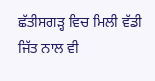ਛੱਤੀਸਗੜ੍ਹ ਵਿਚ ਮਿਲੀ ਵੱਡੀ ਜਿੱਤ ਨਾਲ ਵੀ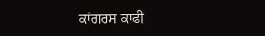ਕਾਂਗਰਸ ਕਾਫੀ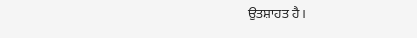ਉਤਸ਼ਾਹਤ ਹੈ।